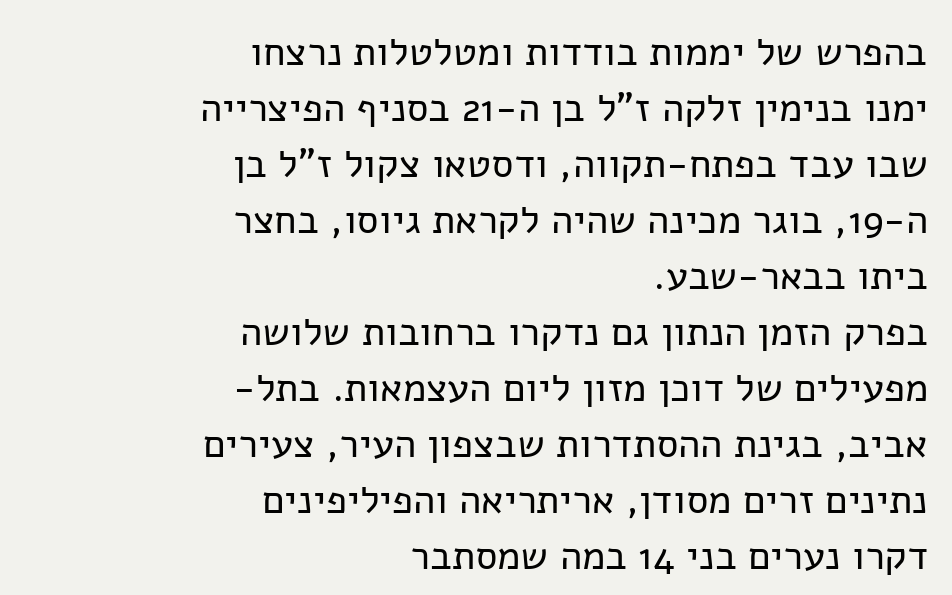בהפרש של יממות בודדות ומטלטלות נרצחו ימנו בנימין זלקה ז"ל בן ה-21 בסניף הפיצרייה שבו עבד בפתח-תקווה, ודסטאו צקול ז"ל בן ה-19, בוגר מכינה שהיה לקראת גיוסו, בחצר ביתו בבאר-שבע.
בפרק הזמן הנתון גם נדקרו ברחובות שלושה מפעילים של דוכן מזון ליום העצמאות. בתל-אביב, בגינת ההסתדרות שבצפון העיר, צעירים נתינים זרים מסודן, אריתריאה והפיליפינים דקרו נערים בני 14 במה שמסתבר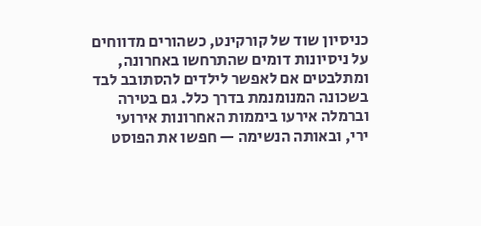כניסיון שוד של קורקינט, כשהורים מדווחים על ניסיונות דומים שהתרחשו באחרונה, ומתלבטים אם לאפשר לילדים להסתובב לבד בשכונה המנומנמת בדרך כלל. גם בטירה וברמלה אירעו ביממות האחרונות אירועי ירי, ובאותה הנשימה — חפשו את הפוסט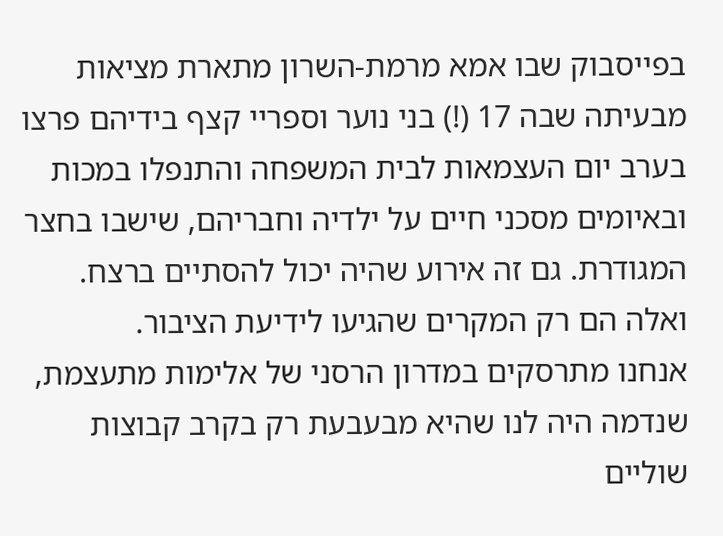בפייסבוק שבו אמא מרמת-השרון מתארת מציאות מבעיתה שבה 17 (!) בני נוער וספריי קצף בידיהם פרצו בערב יום העצמאות לבית המשפחה והתנפלו במכות ובאיומים מסכני חיים על ילדיה וחבריהם, שישבו בחצר המגודרת. גם זה אירוע שהיה יכול להסתיים ברצח. ואלה הם רק המקרים שהגיעו לידיעת הציבור.
אנחנו מתרסקים במדרון הרסני של אלימות מתעצמת, שנדמה היה לנו שהיא מבעבעת רק בקרב קבוצות שוליים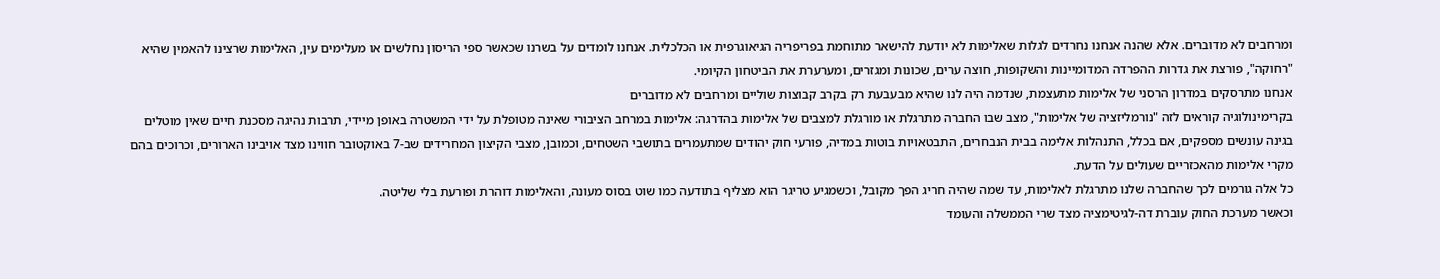ומרחבים לא מדוברים. אלא שהנה אנחנו נחרדים לגלות שאלימות לא יודעת להישאר מתוחמת בפריפריה הגיאוגרפית או הכלכלית. אנחנו לומדים על בשרנו שכאשר ספי הריסון נחלשים או מעלימים עין, האלימות שרצינו להאמין שהיא "רחוקה", פורצת את גדרות ההפרדה המדומיינות והשקופות, חוצה ערים, שכונות ומגזרים, ומערערת את הביטחון הקיומי.
אנחנו מתרסקים במדרון הרסני של אלימות מתעצמת, שנדמה היה לנו שהיא מבעבעת רק בקרב קבוצות שוליים ומרחבים לא מדוברים
בקרימינולוגיה קוראים לזה "נורמליזציה של אלימות", מצב שבו החברה מתרגלת או מורגלת למצבים של אלימות בהדרגה: אלימות במרחב הציבורי שאינה מטופלת על ידי המשטרה באופן מיידי, תרבות נהיגה מסכנת חיים שאין מוטלים בגינה עונשים מספקים, אם בכלל, התנהלות אלימה בבית הנבחרים, התבטאויות בוטות במדיה, פורעי חוק יהודים שמתעמרים בתושבי השטחים, וכמובן, מצבי הקיצון המחרידים שב-7 באוקטובר חווינו מצד אויבינו הארורים, וכרוכים בהם מקרי אלימות מהאכזריים שעולים על הדעת.
כל אלה גורמים לכך שהחברה שלנו מתרגלת לאלימות, עד שמה שהיה חריג הפך מקובל, וכשמגיע טריגר הוא מצליף בתודעה כמו שוט בסוס מעונה, והאלימות דוהרת ופורעת בלי שליטה.
וכאשר מערכת החוק עוברת דה-לגיטימציה מצד שרי הממשלה והעומד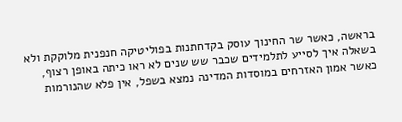בראשה, כאשר שר החינוך עוסק בקדחתנות בפוליטיקה חנפנית מלוקקת ולא בשאלה איך לסייע לתלמידים שכבר שש שנים לא ראו כיתה באופן רצוף, כאשר אמון האזרחים במוסדות המדינה נמצא בשפל, אין פלא שהנורמות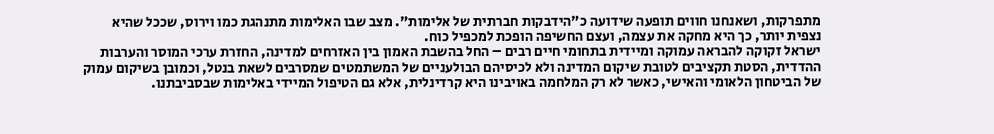מתפרקות, ושאנחנו חווים תופעה שידועה כ"הידבקות חברתית של אלימות". מצב שבו האלימות מתנהגת כמו וירוס, שככל שהיא נצפית יותר, כך היא מחקה את עצמה, ועצם החשיפה הופכת למכפיל כוח.
ישראל זקוקה להבראה עמוקה ומיידית בתחומי חיים רבים – החל בהשבת האמון בין האזרחים למדינה, החזרת ערכי המוסר והערבות ההדדית, הסטת תקציבים לטובת שיקום המדינה ולא לכיסיהם הבולעניים של המשתמטים שמסרבים לשאת בנטל, וכמובן בשיקום עמוק של הביטחון הלאומי והאישי, כאשר לא רק המלחמה באויבינו היא קרדינלית, אלא גם הטיפול המיידי באלימות שבסביבתנו.